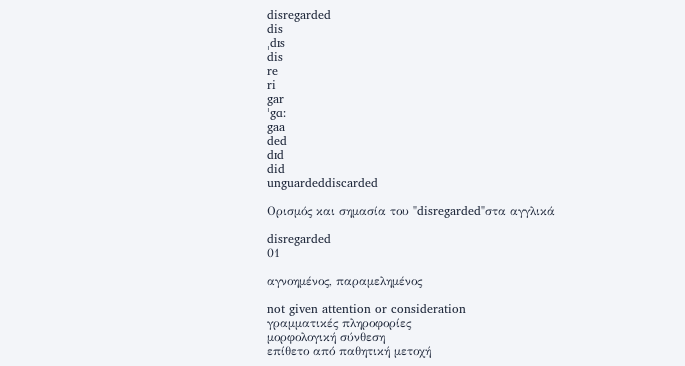disregarded
dis
ˌdɪs
dis
re
ri
gar
ˈgɑ:
gaa
ded
dɪd
did
unguardeddiscarded

Ορισμός και σημασία του "disregarded"στα αγγλικά

disregarded
01

αγνοημένος, παραμελημένος

not given attention or consideration
γραμματικές πληροφορίες
μορφολογική σύνθεση
επίθετο από παθητική μετοχή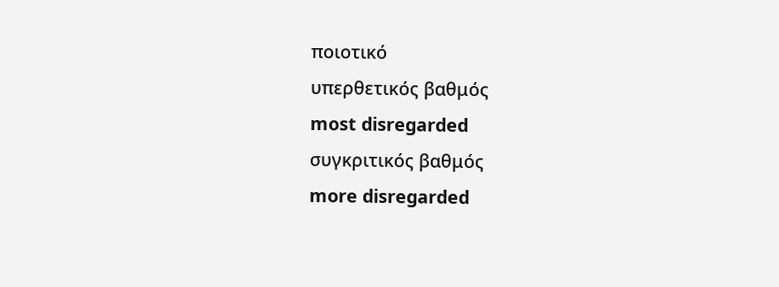ποιοτικό
υπερθετικός βαθμός
most disregarded
συγκριτικός βαθμός
more disregarded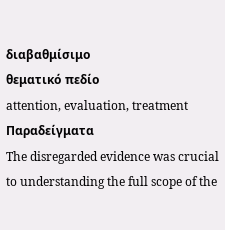διαβαθμίσιμο
θεματικό πεδίο
attention, evaluation, treatment
Παραδείγματα
The disregarded evidence was crucial to understanding the full scope of the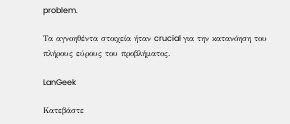problem.

Τα αγνοηθέντα στοιχεία ήταν crucial για την κατανόηση του πλήρους εύρους του προβλήματος.

LanGeek

Κατεβάστε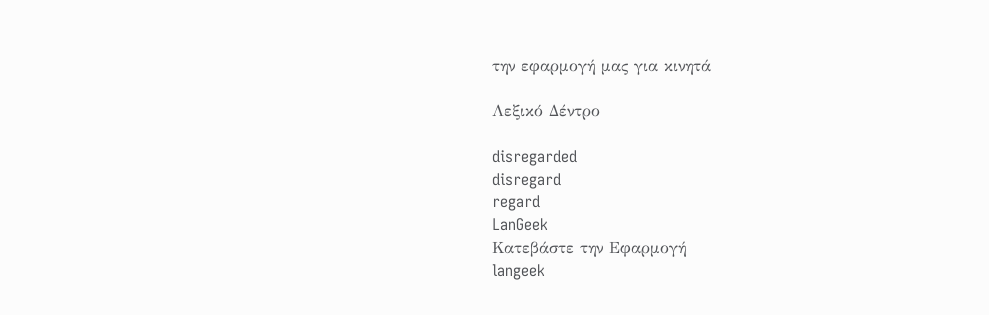την εφαρμογή μας για κινητά

Λεξικό Δέντρο

disregarded
disregard
regard
LanGeek
Κατεβάστε την Εφαρμογή
langeek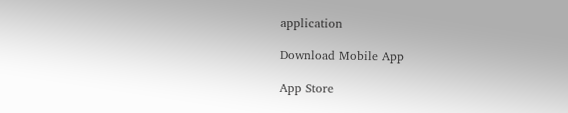application

Download Mobile App

App Store